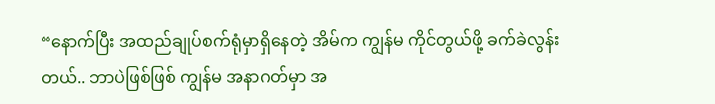“နောက်ပြီး အထည်ချုပ်စက်ရုံမှာရှိနေတဲ့ အိမ်က ကျွန်မ ကိုင်တွယ်ဖို့ ခက်ခဲလွန်းတယ်.. ဘာပဲဖြစ်ဖြစ် ကျွန်မ အနာဂတ်မှာ အ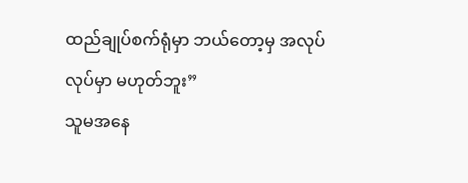ထည်ချုပ်စက်ရုံမှာ ဘယ်တော့မှ အလုပ်လုပ်မှာ မဟုတ်ဘူး”
သူမအနေ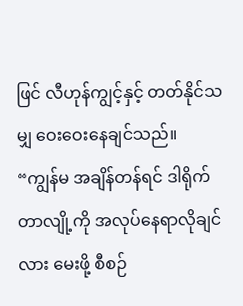ဖြင် လီဟုန်ကျွင့်နှင့် တတ်နိုင်သမျှ ဝေးဝေးနေချင်သည်။
“ကျွန်မ အချိန်တန်ရင် ဒါရိုက်တာလျို့ကို အလုပ်နေရာလိုချင်လား မေးဖို့ စီစဉ်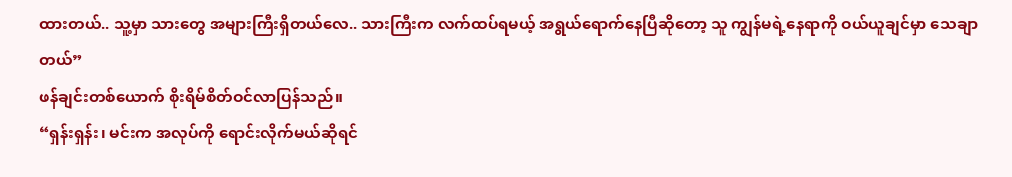ထားတယ်.. သူ့မှာ သားတွေ အများကြီးရှိတယ်လေ.. သားကြီးက လက်ထပ်ရမယ့် အရွယ်ရောက်နေပြီဆိုတော့ သူ ကျွန်မရဲ့နေရာကို ဝယ်ယူချင်မှာ သေချာတယ်”
ဖန်ချင်းတစ်ယောက် စိုးရိမ်စိတ်ဝင်လာပြန်သည်။
“ရှန်းရှန်း၊ မင်းက အလုပ်ကို ရောင်းလိုက်မယ်ဆိုရင်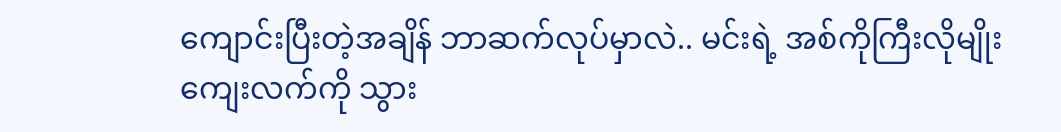ကျောင်းပြီးတဲ့အချိန် ဘာဆက်လုပ်မှာလဲ.. မင်းရဲ့ အစ်ကိုကြီးလိုမျိုး ကျေးလက်ကို သွား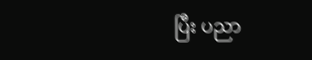ပြီး ပညာ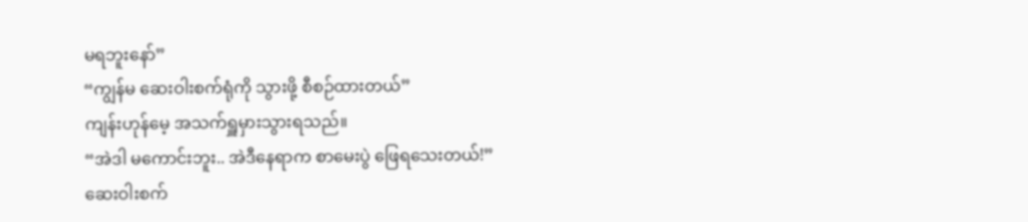မရဘူးနော်”
“ကျွန်မ ဆေးဝါးစက်ရုံကို သွားဖို့ စီစဉ်ထားတယ်”
ကျန်းဟုန်မေ့ အသက်ရှူမှားသွားရသည်။
“အဲဒါ မကောင်းဘူး.. အဲဒီနေရာက စာမေးပွဲ ဖြေရသေးတယ်!”
ဆေးဝါးစက်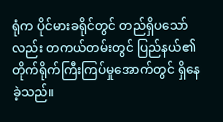ရုံက ပိုင်မားခရိုင်တွင် တည်ရှိပသော်လည်း တကယ်တမ်းတွင် ပြည်နယ်၏ တိုက်ရိုက်ကြီးကြပ်မှုအောက်တွင် ရှိနေခဲ့သည်။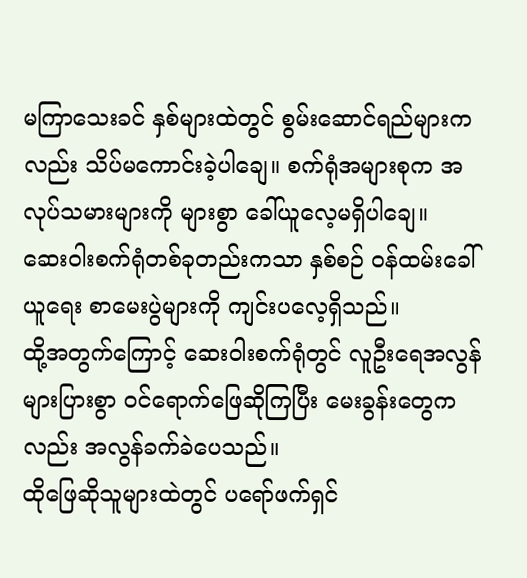မကြာသေးခင် နှစ်များထဲတွင် စွမ်းဆောင်ရည်များကလည်း သိပ်မကောင်းခဲ့ပါချေ။ စက်ရုံအများစုက အလုပ်သမားများကို များစွာ ခေါ်ယူလေ့မရှိပါချေ။
ဆေးဝါးစက်ရုံတစ်ခုတည်းကသာ နှစ်စဉ် ဝန်ထမ်းခေါ်ယူရေး စာမေးပွဲများကို ကျင်းပလေ့ရှိသည်။
ထို့အတွက်ကြောင့် ဆေးဝါးစက်ရုံတွင် လူဦးရေအလွန်များပြားစွာ ဝင်ရောက်ဖြေဆိုကြပြီး မေးခွန်းတွေကလည်း အလွန်ခက်ခဲပေသည်။
ထိုဖြေဆိုသူများထဲတွင် ပရော်ဖက်ရှင်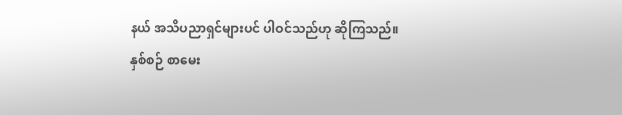နယ် အသိပညာရှင်များပင် ပါဝင်သည်ဟု ဆိုကြသည်။
နှစ်စဉ် စာမေး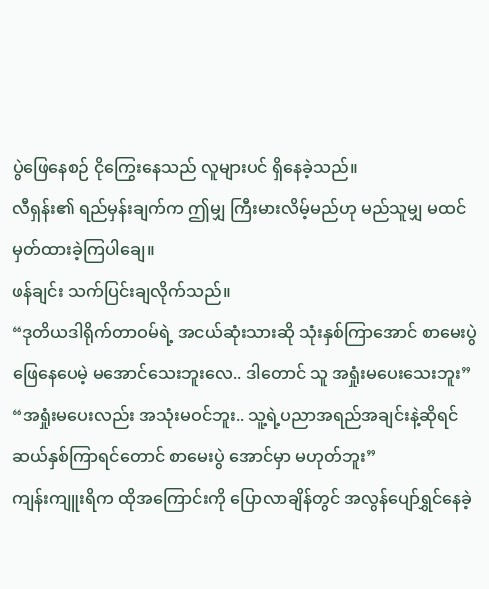ပွဲဖြေနေစဉ် ငိုကြွေးနေသည် လူများပင် ရှိနေခဲ့သည်။
လီရှန်း၏ ရည်မှန်းချက်က ဤမျှ ကြီးမားလိမ့်မည်ဟု မည်သူမျှ မထင်မှတ်ထားခဲ့ကြပါချေ။
ဖန်ချင်း သက်ပြင်းချလိုက်သည်။
“ဒုတိယဒါရိုက်တာဝမ်ရဲ့ အငယ်ဆုံးသားဆို သုံးနှစ်ကြာအောင် စာမေးပွဲ ဖြေနေပေမဲ့ မအောင်သေးဘူးလေ.. ဒါတောင် သူ အရှုံးမပေးသေးဘူး”
“အရှုံးမပေးလည်း အသုံးမဝင်ဘူး.. သူ့ရဲ့ပညာအရည်အချင်းနဲ့ဆိုရင် ဆယ်နှစ်ကြာရင်တောင် စာမေးပွဲ အောင်မှာ မဟုတ်ဘူး”
ကျန်းကျူးရိက ထိုအကြောင်းကို ပြောလာချိန်တွင် အလွန်ပျော်ရွှင်နေခဲ့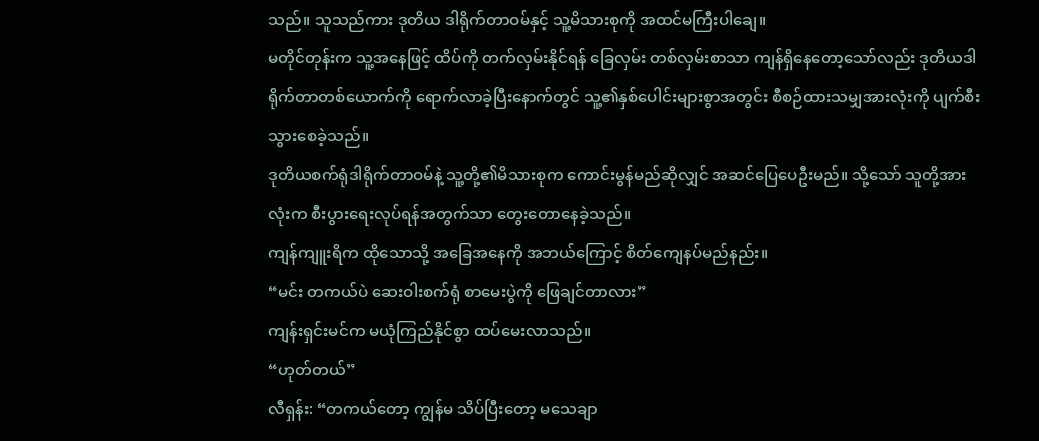သည်။ သူသည်ကား ဒုတိယ ဒါရိုက်တာဝမ်နှင့် သူ့မိသားစုကို အထင်မကြီးပါချေ။
မတိုင်တုန်းက သူ့အနေဖြင့် ထိပ်ကို တက်လှမ်းနိုင်ရန် ခြေလှမ်း တစ်လှမ်းစာသာ ကျန်ရှိနေတော့သော်လည်း ဒုတိယဒါရိုက်တာတစ်ယောက်ကို ရောက်လာခဲ့ပြီးနောက်တွင် သူ့၏နှစ်ပေါင်းများစွာအတွင်း စီစဉ်ထားသမျှအားလုံးကို ပျက်စီးသွားစေခဲ့သည်။
ဒုတိယစက်ရုံဒါရိုက်တာဝမ်နဲ့ သူ့တို့၏မိသားစုက ကောင်းမွန်မည်ဆိုလျှင် အဆင်ပြေပေဦးမည်။ သို့သော် သူတို့အားလုံးက စီးပွားရေးလုပ်ရန်အတွက်သာ တွေးတောနေခဲ့သည်။
ကျန်ကျူးရိက ထိုသောသို့ အခြေအနေကို အဘယ်ကြောင့် စိတ်ကျေနပ်မည်နည်း။
“မင်း တကယ်ပဲ ဆေးဝါးစက်ရုံ စာမေးပွဲကို ဖြေချင်တာလား”
ကျန်းရှင်းမင်က မယုံကြည်နိုင်စွာ ထပ်မေးလာသည်။
“ဟုတ်တယ်”
လီရှန်း: “တကယ်တော့ ကျွန်မ သိပ်ပြီးတော့ မသေချာ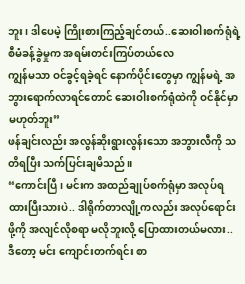ဘူး၊ ဒါပေမဲ့ ကြိုးစားကြည့်ချင်တယ်..ဆေးဝါးစက်ရုံရဲ့ စီမံခန့်ခွဲမှုက အရမ်းတင်းကြပ်တယ်လေ
ကျွန်မသာ ဝင်ခွင့်ရခဲ့ရင် နောက်ပိုင်းတွေမှာ ကျွန်မရဲ့ အဘွားရောက်လာရင်တောင် ဆေးဝါးစက်ရုံထဲကို ဝင်နိုင်မှာ မဟုတ်ဘူး”
ဖန်ချင်းလည်း အလွန်ဆိုးရွားလွန်းသော အဘွားလီကို သတိရပြီး သက်ပြင်းချမိသည်။
“ကောင်းပြီ၊ မင်းက အထည်ချုပ်စက်ရုံမှာ အလုပ်ရထားပြီးသားပဲ.. ဒါရိုက်တာလျို့ကလည်း အလုပ်ရောင်းဖို့ကို အလျင်လိုစရာ မလိုဘူးလို့ ပြောထားတယ်မလား.. ဒီတော့ မင်း ကျောင်းတက်ရင်း စာ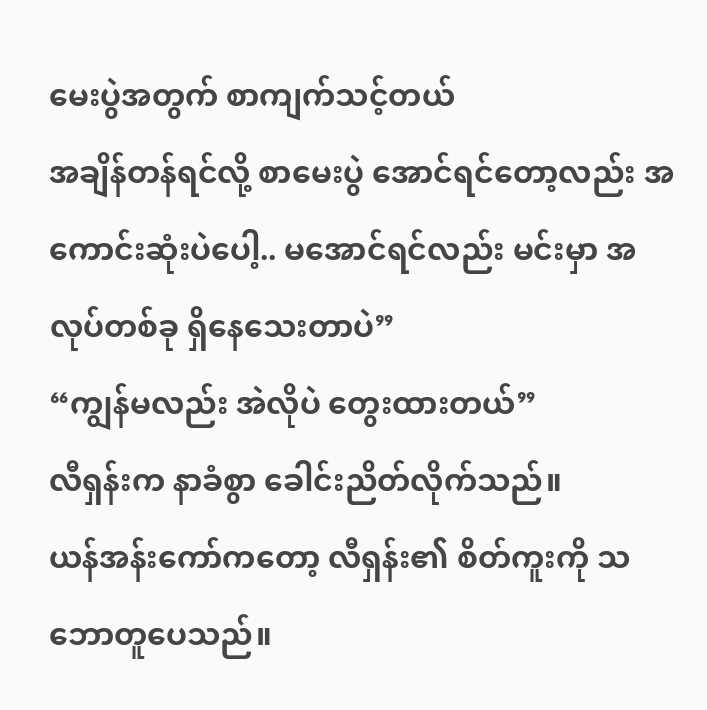မေးပွဲအတွက် စာကျက်သင့်တယ်
အချိန်တန်ရင်လို့ စာမေးပွဲ အောင်ရင်တော့လည်း အကောင်းဆုံးပဲပေါ့.. မအောင်ရင်လည်း မင်းမှာ အလုပ်တစ်ခု ရှိနေသေးတာပဲ”
“ကျွန်မလည်း အဲလိုပဲ တွေးထားတယ်”
လီရှန်းက နာခံစွာ ခေါင်းညိတ်လိုက်သည်။
ယန်အန်းကော်ကတော့ လီရှန်း၏ စိတ်ကူးကို သဘောတူပေသည်။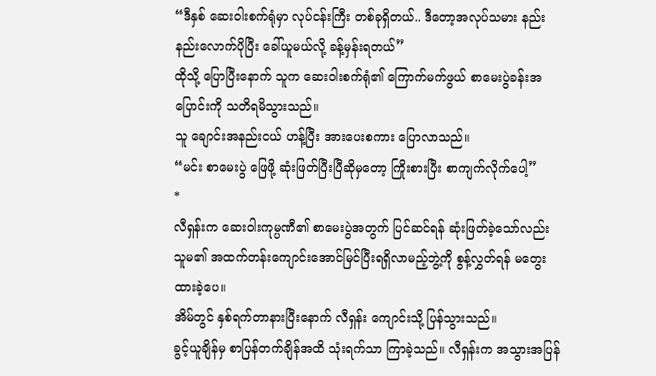“ဒီနှစ် ဆေးဝါးစက်ရုံမှာ လုပ်ငန်းကြီး တစ်ခုရှိတယ်.. ဒီတော့အလုပ်သမား နည်းနည်းလောက်ပိုပြီး ခေါ်ယူမယ်လို့ ခန့်မှန်းရတယ်”
ထိုသို့ ပြောပြီးနောက် သူက ဆေးဝါးစက်ရုံ၏ ကြောက်မက်ဖွယ် စာမေးပွဲခန်းအပြောင်းကို သတိရမိသွားသည်။
သူ ချောင်းအနည်းငယ် ဟန့်ပြီး အားပေးစကား ပြောလာသည်။
“မင်း စာမေးပွဲ ဖြေဖို့ ဆုံးဖြတ်ပြီးပြီဆိုမှတော့ ကြိုးစားပြီး စာကျက်လိုက်ပေါ့”
*
လီရှန်းက ဆေးဝါးကုမ္ပဏီ၏ စာမေးပွဲအတွက် ပြင်ဆင်ရန် ဆုံးဖြတ်ခဲ့သော်လည်း သူမ၏ အထက်တန်းကျောင်းအောင်မြင်ပြီးရရှိလာမည့်ဘွဲ့ကို စွန့်လွှတ်ရန် မတွေးထားခဲ့ပေ။
အိမ်တွင် နှစ်ရက်တာနားပြီးနောက် လီရှန်း ကျောင်းသို့ ပြန်သွားသည်။
ခွင့်ယူချိန်မှ စာပြန်တက်ချိန်အထိ သုံးရက်သာ ကြာခဲ့သည်။ လီရှန်းက အသွားအပြန်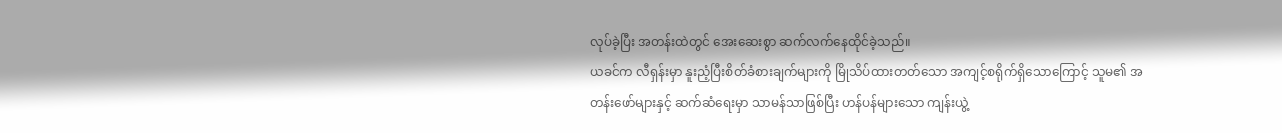လုပ်ခဲ့ပြီး အတန်းထဲတွင် အေးဆေးစွာ ဆက်လက်နေထိုင်ခဲ့သည်။
ယခင်က လီရှန်းမှာ နူးညံ့ပြီးစိတ်ခံစားချက်များကို မြိုသိပ်ထားတတ်သော အကျင့်စရိုက်ရှိသောကြောင့် သူမ၏ အတန်းဖော်များနှင့် ဆက်ဆံရေးမှာ သာမန်သာဖြစ်ပြီး ဟန်ပန်များသော ကျန်းယွဲ့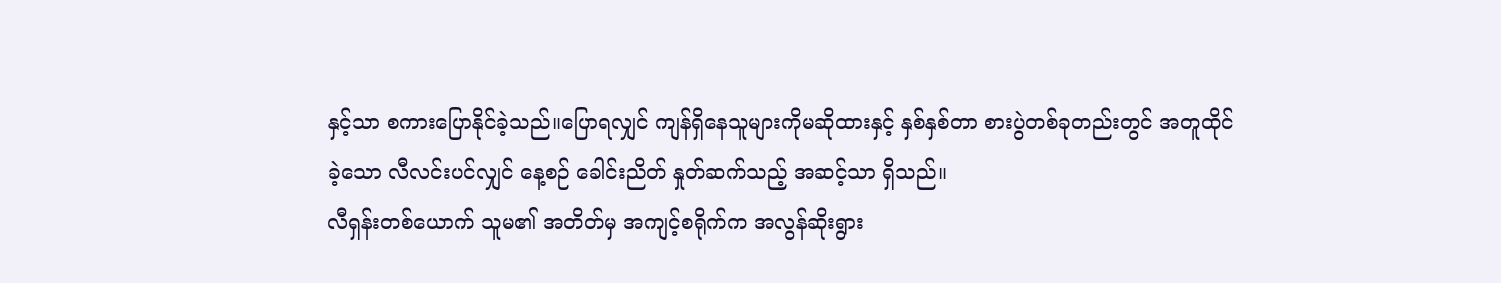နှင့်သာ စကားပြောနိုင်ခဲ့သည်။ပြောရလျှင် ကျန်ရှိနေသူများကိုမဆိုထားနှင့် နှစ်နှစ်တာ စားပွဲတစ်ခုတည်းတွင် အတူထိုင်ခဲ့သော လီလင်းပင်လျှင် နေ့စဉ် ခေါင်းညိတ် နှုတ်ဆက်သည့် အဆင့်သာ ရှိသည်။
လီရှန်းတစ်ယောက် သူမ၏ အတိတ်မှ အကျင့်စရိုက်က အလွန်ဆိုးရွား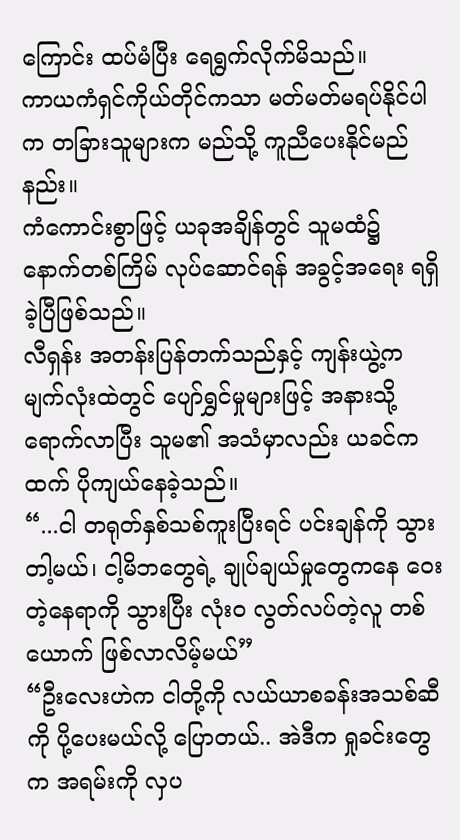ကြောင်း ထပ်မံပြီး ရေရွက်လိုက်မိသည်။
ကာယကံရှင်ကိုယ်တိုင်ကသာ မတ်မတ်မရပ်နိုင်ပါက တခြားသူများက မည်သို့ ကူညီပေးနိုင်မည်နည်း။
ကံကောင်းစွာဖြင့် ယခုအချိန်တွင် သူမထံ၌ နောက်တစ်ကြိမ် လုပ်ဆောင်ရန် အခွင့်အရေး ရရှိခဲ့ပြီဖြစ်သည်။
လီရှန်း အတန်းပြန်တက်သည်နှင့် ကျန်းယွဲ့က မျက်လုံးထဲတွင် ပျော်ရွှင်မှုများဖြင့် အနားသို့ရောက်လာပြီး သူမ၏ အသံမှာလည်း ယခင်ကထက် ပိုကျယ်နေခဲ့သည်။
“...ငါ တရုတ်နှစ်သစ်ကူးပြီးရင် ပင်းချန်ကို သွားတါ့မယ်၊ ငါ့မိဘတွေရဲ့ ချုပ်ချယ်မှုတွေကနေ ဝေးတဲ့နေရာကို သွားပြီး လုံးဝ လွတ်လပ်တဲ့လူ တစ်ယောက် ဖြစ်လာလိမ့်မယ်”
“ဦးလေးဟဲက ငါတို့ကို လယ်ယာစခန်းအသစ်ဆီကို ပို့ပေးမယ်လို့ ပြောတယ်.. အဲဒီက ရှုခင်းတွေက အရမ်းကို လှပ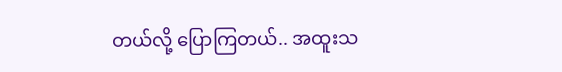တယ်လို့ ပြောကြတယ်.. အထူးသ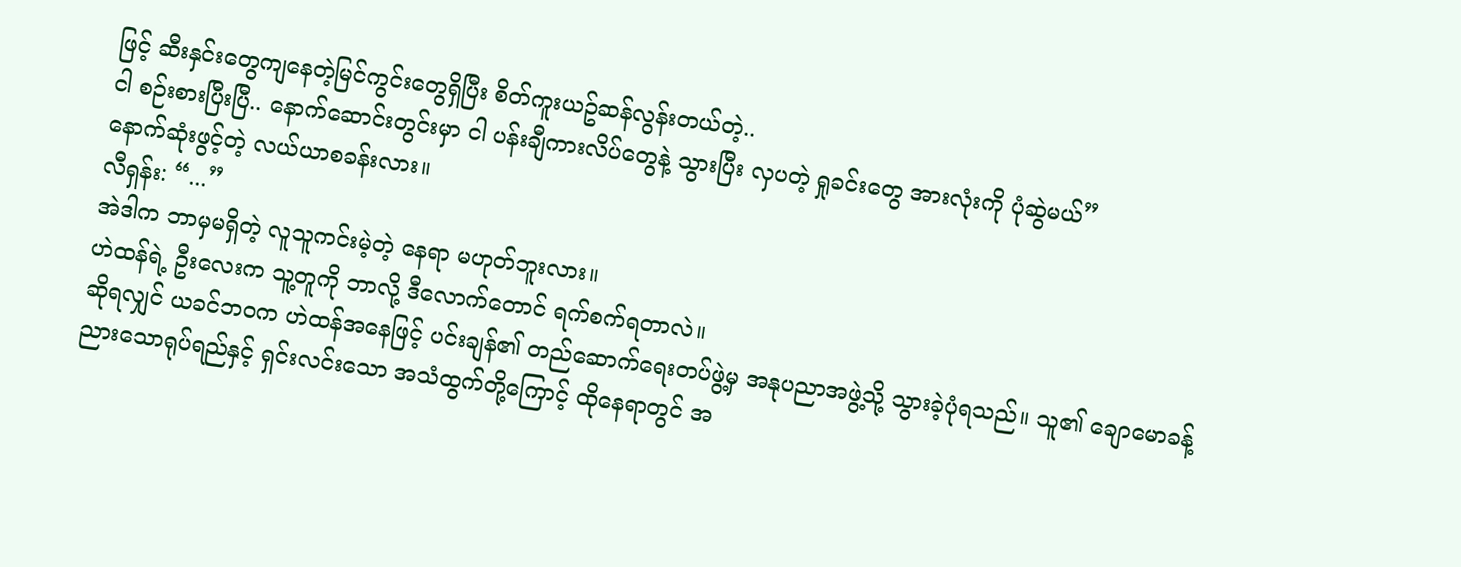ဖြင့် ဆီးနှင်းတွေကျနေတဲ့မြင်ကွင်းတွေရှိပြီး စိတ်ကူးယဥ်ဆန်လွန်းတယ်တဲ့..
ငါ စဉ်းစားပြီးပြီ.. နောက်ဆောင်းတွင်းမှာ ငါ ပန်းချီကားလိပ်တွေနဲ့ သွားပြီး လှပတဲ့ ရှုခင်းတွေ အားလုံးကို ပုံဆွဲမယ်”
နောက်ဆုံးဖွင့်တဲ့ လယ်ယာစခန်းလား။
လီရှန်း: “...”
အဲဒါက ဘာမှမရှိတဲ့ လူသူကင်းမဲ့တဲ့ နေရာ မဟုတ်ဘူးလား။
ဟဲထန်ရဲ့ ဦးလေးက သူ့တူကို ဘာလို့ ဒီလောက်တောင် ရက်စက်ရတာလဲ။
ဆိုရလျှင် ယခင်ဘဝက ဟဲထန်အနေဖြင့် ပင်းချန်၏ တည်ဆောက်ရေးတပ်ဖွဲ့မှ အနုပညာအဖွဲ့သို့ သွားခဲ့ပုံရသည်။ သူ၏ ချောမောခန့်ညားသောရုပ်ရည်နှင့် ရှင်းလင်းသော အသံထွက်တို့ကြောင့် ထိုနေရာတွင် အ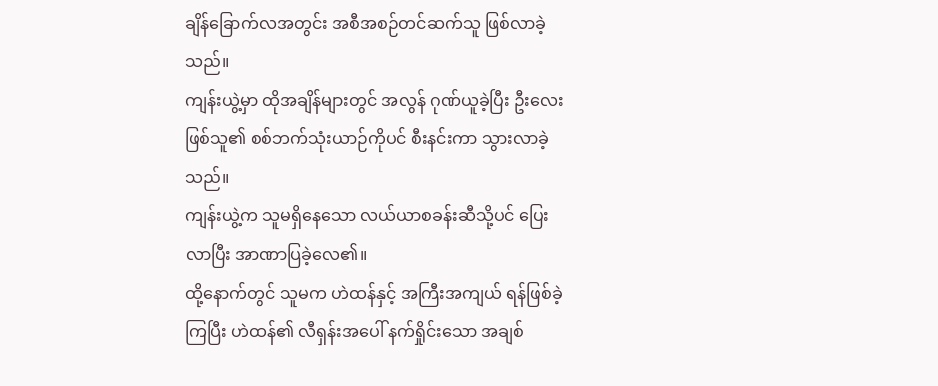ချိန်ခြောက်လအတွင်း အစီအစဉ်တင်ဆက်သူ ဖြစ်လာခဲ့သည်။
ကျန်းယွဲ့မှာ ထိုအချိန်များတွင် အလွန် ဂုဏ်ယူခဲ့ပြီး ဦးလေးဖြစ်သူ၏ စစ်ဘက်သုံးယာဉ်ကိုပင် စီးနင်းကာ သွားလာခဲ့သည်။
ကျန်းယွဲ့က သူမရှိနေသော လယ်ယာစခန်းဆီသို့ပင် ပြေးလာပြီး အာဏာပြခဲ့လေ၏။
ထို့နောက်တွင် သူမက ဟဲထန်နှင့် အကြီးအကျယ် ရန်ဖြစ်ခဲ့ကြပြီး ဟဲထန်၏ လီရှန်းအပေါ် နက်ရှိုင်းသော အချစ်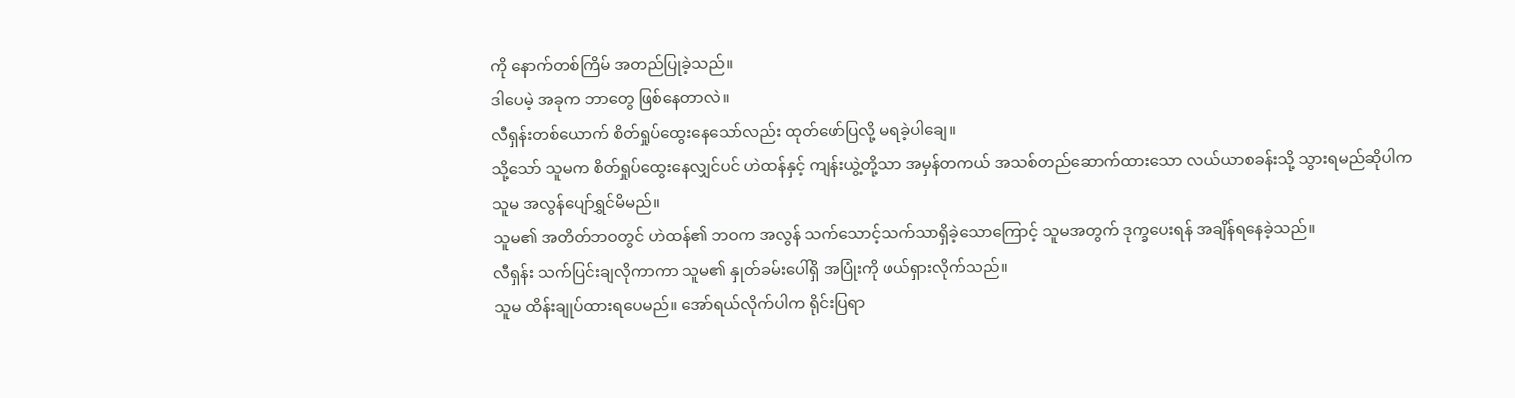ကို နောက်တစ်ကြိမ် အတည်ပြုခဲ့သည်။
ဒါပေမဲ့ အခုက ဘာတွေ ဖြစ်နေတာလဲ။
လီရှန်းတစ်ယောက် စိတ်ရှုပ်ထွေးနေသော်လည်း ထုတ်ဖော်ပြလို့ မရခဲ့ပါချေ။
သို့သော် သူမက စိတ်ရှုပ်ထွေးနေလျှင်ပင် ဟဲထန်နှင့် ကျန်းယွဲ့တို့သာ အမှန်တကယ် အသစ်တည်ဆောက်ထားသော လယ်ယာစခန်းသို့ သွားရမည်ဆိုပါက သူမ အလွန်ပျော်ရွှင်မိမည်။
သူမ၏ အတိတ်ဘဝတွင် ဟဲထန်၏ ဘဝက အလွန် သက်သောင့်သက်သာရှိခဲ့သောကြောင့် သူမအတွက် ဒုက္ခပေးရန် အချိန်ရနေခဲ့သည်။
လီရှန်း သက်ပြင်းချလိုကာကာ သူမ၏ နှုတ်ခမ်းပေါ်ရှိ အပြုံးကို ဖယ်ရှားလိုက်သည်။
သူမ ထိန်းချုပ်ထားရပေမည်။ အော်ရယ်လိုက်ပါက ရိုင်းပြရာ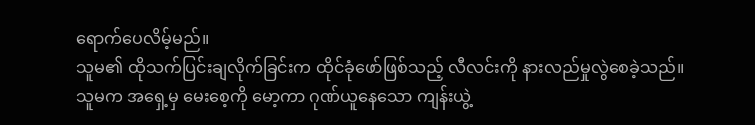ရောက်ပေလိမ့်မည်။
သူမ၏ ထိုသက်ပြင်းချလိုက်ခြင်းက ထိုင်ခုံဖော်ဖြစ်သည့် လီလင်းကို နားလည်မှုလွဲစေခဲ့သည်။
သူမက အရှေ့မှ မေးစေ့ကို မော့ကာ ဂုဏ်ယူနေသော ကျန်းယွဲ့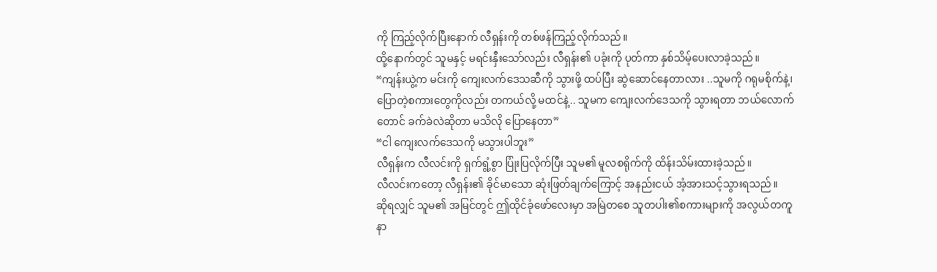ကို ကြည့်လိုက်ပြီးနောက် လီရှန်းကို တစ်ဖန်ကြည့်လိုက်သည်။
ထို့နောက်တွင် သူမနှင့် မရင်းနှီးသော်လည်း လီရှန်း၏ ပခုံးကို ပုတ်ကာ နှစ်သိမ့်ပေးလာခဲ့သည်။
“ကျန်းယွဲ့က မင်းကို ကျေးလက်ဒေသဆီကို သွားဖို့ ထပ်ပြီး ဆွဲဆောင်နေတာလား ..သူမကို ဂရုမစိုက်နဲ့၊ ပြောတဲ့စကားတွေကိုလည်း တကယ်လို့ မထင်နဲ့.. သူမက ကျေးလက်ဒေသကို သွားရတာ ဘယ်လောက်တောင် ခက်ခဲလဲဆိုတာ မသိလို ပြောနေတာ”
“ငါ ကျေးလက်ဒေသကို မသွားပါဘူး”
လီရှန်းက လီလင်းကို ရှက်ရွံ့စွာ ပြုံးပြလိုက်ပြီး သူမ၏ မူလစရိုက်ကို ထိန်းသိမ်းထားခဲ့သည်။
လီလင်းကတော့ လီရှန်း၏ ခိုင်မာသော ဆုံးဖြတ်ချက်ကြောင့် အနည်းငယ် အံ့အားသင့်သွားရသည်။
ဆိုရလျှင် သူမ၏ အမြင်တွင် ဤထိုင်ခုံဖော်လေးမှာ အမြဲတစေ သူတပါး၏စကားများကို အလွယ်တကူနာ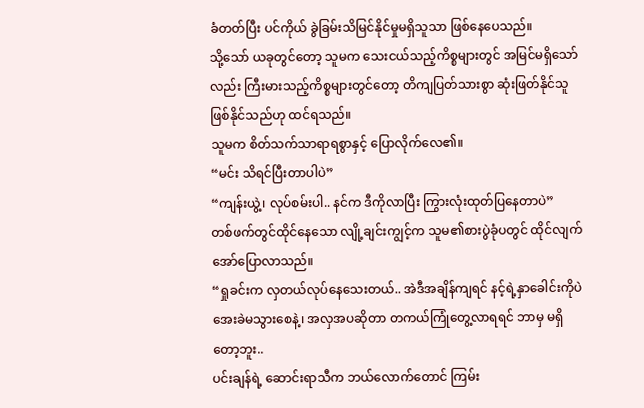ခံတတ်ပြီး ပင်ကိုယ် ခွဲခြမ်းသိမြင်နိုင်မှုမရှိသူသာ ဖြစ်နေပေသည်။
သို့သော် ယခုတွင်တော့ သူမက သေးငယ်သည့်ကိစ္စများတွင် အမြင်မရှိသော်လည်း ကြီးမားသည့်ကိစ္စများတွင်တော့ တိကျပြတ်သားစွာ ဆုံးဖြတ်နိုင်သူ ဖြစ်နိုင်သည်ဟု ထင်ရသည်။
သူမက စိတ်သက်သာရာရစွာနှင့် ပြောလိုက်လေ၏။
“မင်း သိရင်ပြီးတာပါပဲ”
“ကျန်းယွဲ့၊ လုပ်စမ်းပါ.. နင်က ဒီကိုလာပြီး ကြွားလုံးထုတ်ပြနေတာပဲ”
တစ်ဖက်တွင်ထိုင်နေသော လျို့ချင်းကျွင့်က သူမ၏စားပွဲခုံပတွင် ထိုင်လျက် အော်ပြောလာသည်။
“ရှုခင်းက လှတယ်လုပ်နေသေးတယ်.. အဲဒီအချိန်ကျရင် နင့်ရဲ့နှာခေါင်းကိုပဲ အေးခဲမသွားစေနဲ့၊ အလှအပဆိုတာ တကယ်ကြုံတွေ့လာရရင် ဘာမှ မရှိတော့ဘူး..
ပင်းချန်ရဲ့ ဆောင်းရာသီက ဘယ်လောက်တောင် ကြမ်း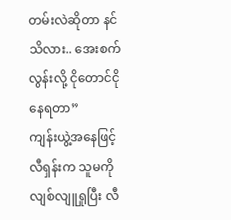တမ်းလဲဆိုတာ နင်သိလား.. အေးစက်လွန်းလို့ ငိုတောင်ငိုနေရတာ”
ကျန်းယွဲ့အနေဖြင့် လီရှန်းက သူမကို လျစ်လျူရှုပြီး လီ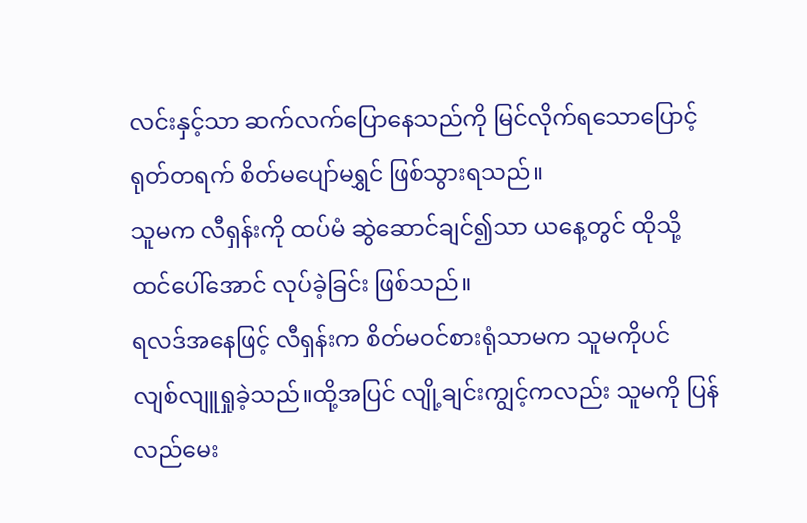လင်းနှင့်သာ ဆက်လက်ပြောနေသည်ကို မြင်လိုက်ရသောပြောင့် ရုတ်တရက် စိတ်မပျော်မရွှင် ဖြစ်သွားရသည်။
သူမက လီရှန်းကို ထပ်မံ ဆွဲဆောင်ချင်၍သာ ယနေ့တွင် ထိုသို့ထင်ပေါ်အောင် လုပ်ခဲ့ခြင်း ဖြစ်သည်။
ရလဒ်အနေဖြင့် လီရှန်းက စိတ်မဝင်စားရုံသာမက သူမကိုပင် လျစ်လျူရှုခဲ့သည်။ထို့အပြင် လျို့ချင်းကျွင့်ကလည်း သူမကို ပြန်လည်မေး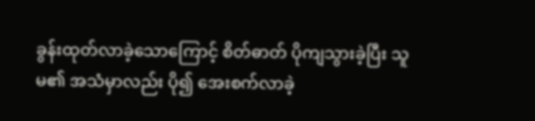ခွန်းထုတ်လာခဲ့သောကြောင့် စိတ်ဓာတ် ပိုကျသွားခဲ့ပြီး သူမ၏ အသံမှာလည်း ပို၍ အေးစက်လာခဲ့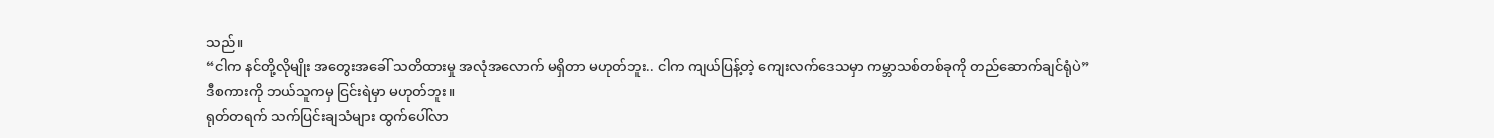သည်။
“ငါက နင်တို့လိုမျိုး အတွေးအခေါ် သတိထားမှု အလုံအလောက် မရှိတာ မဟုတ်ဘူး.. ငါက ကျယ်ပြန့်တဲ့ ကျေးလက်ဒေသမှာ ကမ္ဘာသစ်တစ်ခုကို တည်ဆောက်ချင်ရုံပဲ”
ဒီစကားကို ဘယ်သူကမှ ငြင်းရဲမှာ မဟုတ်ဘူး။
ရုတ်တရက် သက်ပြင်းချသံများ ထွက်ပေါ်လာ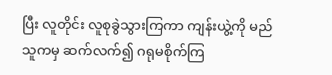ပြီး လူတိုင်း လူစုခွဲသွားကြကာ ကျန်းယွဲ့ကို မည်သူကမှ ဆက်လက်၍ ဂရုမစိုက်ကြ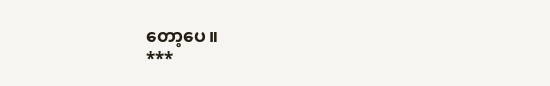တော့ပေ။
***